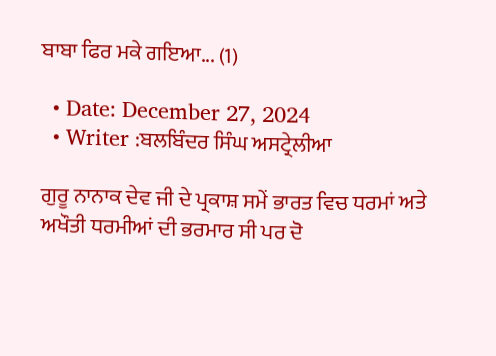ਬਾਬਾ ਫਿਰ ਮਕੇ ਗਇਆ... (1)

  • Date: December 27, 2024
  • Writer :ਬਲਬਿੰਦਰ ਸਿੰਘ ਅਸਟ੍ਰੇਲੀਆ

ਗੁਰੂ ਨਾਨਾਕ ਦੇਵ ਜੀ ਦੇ ਪ੍ਰਕਾਸ਼ ਸਮੇਂ ਭਾਰਤ ਵਿਚ ਧਰਮਾਂ ਅਤੇ ਅਖੌਤੀ ਧਰਮੀਆਂ ਦੀ ਭਰਮਾਰ ਸੀ ਪਰ ਦੋ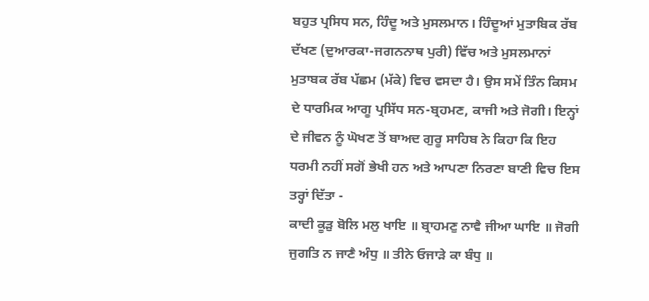ਬਹੁਤ ਪ੍ਰਸਿਧ ਸਨ, ਹਿੰਦੂ ਅਤੇ ਮੁਸਲਮਾਨ। ਹਿੰਦੂਆਂ ਮੁਤਾਬਿਕ ਰੱਬ ਦੱਖਣ (ਦੁਆਰਕਾ-ਜਗਨਨਾਥ ਪੁਰੀ) ਵਿੱਚ ਅਤੇ ਮੁਸਲਮਾਨਾਂ ਮੁਤਾਬਕ ਰੱਬ ਪੱਛਮ (ਮੱਕੇ) ਵਿਚ ਵਸਦਾ ਹੈ। ਉਸ ਸਮੇਂ ਤਿੰਨ ਕਿਸਮ ਦੇ ਧਾਰਮਿਕ ਆਗੂ ਪ੍ਰਸਿੱਧ ਸਨ-ਬ੍ਰਹਮਣ, ਕਾਜੀ ਅਤੇ ਜੋਗੀ। ਇਨ੍ਹਾਂ ਦੇ ਜੀਵਨ ਨੂੰ ਘੋਖਣ ਤੋਂ ਬਾਅਦ ਗੁਰੂ ਸਾਹਿਬ ਨੇ ਕਿਹਾ ਕਿ ਇਹ ਧਰਮੀ ਨਹੀਂ ਸਗੋਂ ਭੇਖੀ ਹਨ ਅਤੇ ਆਪਣਾ ਨਿਰਣਾ ਬਾਣੀ ਵਿਚ ਇਸ ਤਰ੍ਹਾਂ ਦਿੱਤਾ -
ਕਾਦੀ ਕੂੜੁ ਬੋਲਿ ਮਲੁ ਖਾਇ ॥ ਬ੍ਰਾਹਮਣੁ ਨਾਵੈ ਜੀਆ ਘਾਇ ॥ ਜੋਗੀ ਜੁਗਤਿ ਨ ਜਾਣੈ ਅੰਧੁ ॥ ਤੀਨੇ ਓਜਾੜੇ ਕਾ ਬੰਧੁ ॥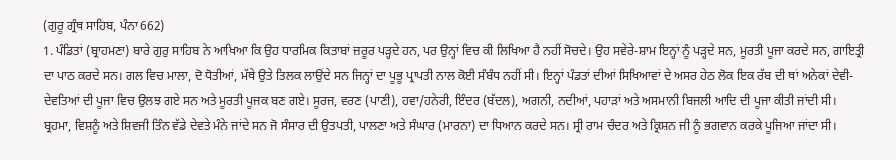(ਗੁਰੂ ਗ੍ਰੰਥ ਸਾਹਿਬ, ਪੰਨਾ 662)
1. ਪੰਡਿਤਾਂ (ਬ੍ਰਾਹਮਣਾ) ਬਾਰੇ ਗੁਰੁ ਸਾਹਿਬ ਨੇ ਆਖਿਆ ਕਿ ਉਹ ਧਾਰਮਿਕ ਕਿਤਾਬਾਂ ਜ਼ਰੂਰ ਪੜ੍ਹਦੇ ਹਨ, ਪਰ ਉਨ੍ਹਾਂ ਵਿਚ ਕੀ ਲਿਖਿਆ ਹੈ ਨਹੀਂ ਸੋਚਦੇ। ਉਹ ਸਵੇਰੇ-ਸ਼ਾਮ ਇਨ੍ਹਾਂ ਨੂੰ ਪੜ੍ਹਦੇ ਸਨ, ਮੂਰਤੀ ਪੂਜਾ ਕਰਦੇ ਸਨ, ਗਾਇਤ੍ਰੀ ਦਾ ਪਾਠ ਕਰਦੇ ਸਨ। ਗਲ ਵਿਚ ਮਾਲਾ, ਦੋ ਧੋਤੀਆਂ, ਮੱਥੇ ਉਤੇ ਤਿਲਕ ਲਾਉਂਦੇ ਸਨ ਜਿਨ੍ਹਾਂ ਦਾ ਪੂਭੂ ਪ੍ਰਾਪਤੀ ਨਾਲ ਕੋਈ ਸੰਬੰਧ ਨਹੀਂ ਸੀ। ਇਨ੍ਹਾਂ ਪੰਡਤਾਂ ਦੀਆਂ ਸਿਖਿਆਵਾਂ ਦੇ ਅਸਰ ਹੇਠ ਲੋਕ ਇਕ ਰੱਬ ਦੀ ਥਾਂ ਅਨੇਕਾਂ ਦੇਵੀ-ਦੇਵਤਿਆਂ ਦੀ ਪੂਜਾ ਵਿਚ ਉਲਝ ਗਏ ਸਨ ਅਤੇ ਮੂਰਤੀ ਪੂਜਕ ਬਣ ਗਏ। ਸੂਰਜ, ਵਰਣ (ਪਾਣੀ), ਹਵਾ/ਹਨੇਰੀ, ਇੰਦਰ (ਬੱਦਲ), ਅਗਨੀ, ਨਦੀਆਂ, ਪਹਾੜਾਂ ਅਤੇ ਅਸਮਾਨੀ ਬਿਜਲੀ ਆਦਿ ਦੀ ਪੂਜਾ ਕੀਤੀ ਜਾਂਦੀ ਸੀ। ਬ੍ਰਹਮਾ, ਵਿਸ਼ਨੂੰ ਅਤੇ ਸ਼ਿਵਜੀ ਤਿੰਨ ਵੱਡੇ ਦੇਵਤੇ ਮੰਨੇ ਜਾਂਦੇ ਸਨ ਜੋ ਸੰਸਾਰ ਦੀ ਉਤਪਤੀ, ਪਾਲਣਾ ਅਤੇ ਸੰਘਾਰ (ਮਾਰਨਾ) ਦਾ ਧਿਆਨ ਕਰਦੇ ਸਨ। ਸ੍ਰੀ ਰਾਮ ਚੰਦਰ ਅਤੇ ਕ੍ਰਿਸ਼ਨ ਜੀ ਨੂੰ ਭਗਵਾਨ ਕਰਕੇ ਪੂਜਿਆ ਜਾਂਦਾ ਸੀ।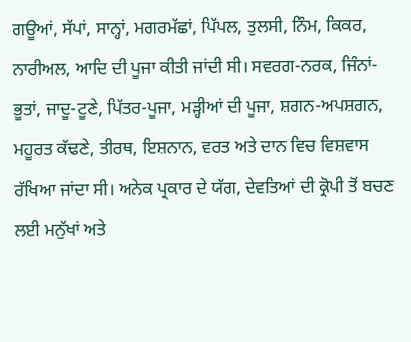ਗਊਆਂ, ਸੱਪਾਂ, ਸਾਨ੍ਹਾਂ, ਮਗਰਮੱਛਾਂ, ਪਿੱਪਲ, ਤੁਲਸੀ, ਨਿੰਮ, ਕਿਕਰ, ਨਾਰੀਅਲ, ਆਦਿ ਦੀ ਪੂਜਾ ਕੀਤੀ ਜਾਂਦੀ ਸੀ। ਸਵਰਗ-ਨਰਕ, ਜਿੰਨਾਂ-ਭੂਤਾਂ, ਜਾਦੂ-ਟੂਣੇ, ਪਿੱਤਰ-ਪੂਜਾ, ਮੜ੍ਹੀਆਂ ਦੀ ਪੂਜਾ, ਸ਼ਗਨ-ਅਪਸ਼ਗਨ, ਮਹੂਰਤ ਕੱਢਣੇ, ਤੀਰਥ, ਇਸ਼ਨਾਨ, ਵਰਤ ਅਤੇ ਦਾਨ ਵਿਚ ਵਿਸ਼ਵਾਸ ਰੱਖਿਆ ਜਾਂਦਾ ਸੀ। ਅਨੇਕ ਪ੍ਰਕਾਰ ਦੇ ਯੱਗ, ਦੇਵਤਿਆਂ ਦੀ ਕ੍ਰੋਪੀ ਤੋਂ ਬਚਣ ਲਈ ਮਨੁੱਖਾਂ ਅਤੇ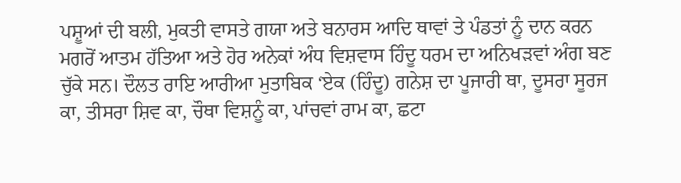ਪਸ਼ੂਆਂ ਦੀ ਬਲੀ, ਮੁਕਤੀ ਵਾਸਤੇ ਗਯਾ ਅਤੇ ਬਨਾਰਸ ਆਦਿ ਥਾਵਾਂ ਤੇ ਪੰਡਤਾਂ ਨੂੰ ਦਾਨ ਕਰਨ ਮਗਰੋਂ ਆਤਮ ਹੱਤਿਆ ਅਤੇ ਹੋਰ ਅਨੇਕਾਂ ਅੰਧ ਵਿਸ਼ਵਾਸ ਹਿੰਦੂ ਧਰਮ ਦਾ ਅਨਿਖੜਵਾਂ ਅੰਗ ਬਣ ਚੁੱਕੇ ਸਨ। ਦੌਲਤ ਰਾਇ ਆਰੀਆ ਮੁਤਾਬਿਕ ‘ਏਕ (ਹਿੰਦੂ) ਗਨੇਸ਼ ਦਾ ਪੂਜਾਰੀ ਥਾ, ਦੂਸਰਾ ਸੂਰਜ ਕਾ, ਤੀਸਰਾ ਸ਼ਿਵ ਕਾ, ਚੌਥਾ ਵਿਸ਼ਨੂੰ ਕਾ, ਪਾਂਚਵਾਂ ਰਾਮ ਕਾ, ਛਟਾ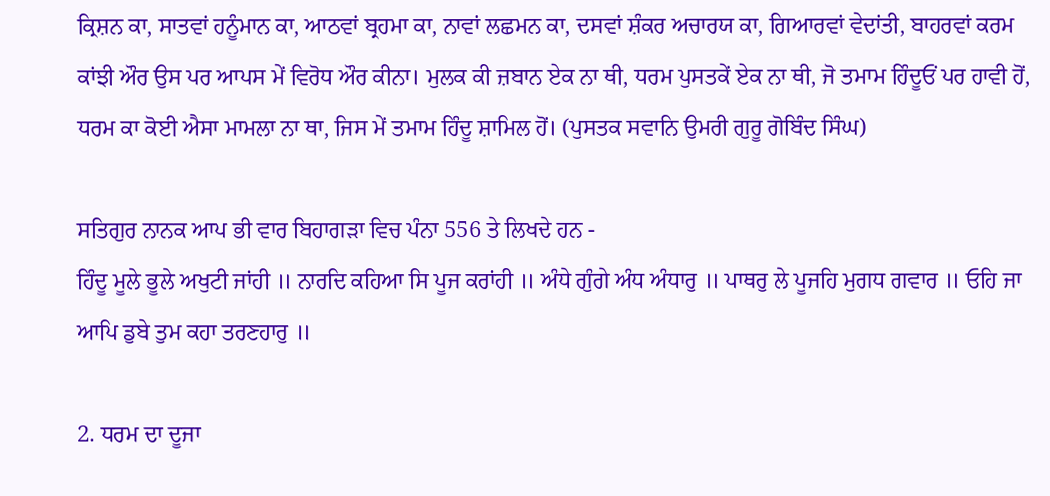ਕ੍ਰਿਸ਼ਨ ਕਾ, ਸਾਤਵਾਂ ਹਨੂੰਮਾਨ ਕਾ, ਆਠਵਾਂ ਬ੍ਰਹਮਾ ਕਾ, ਨਾਵਾਂ ਲਛਮਨ ਕਾ, ਦਸਵਾਂ ਸ਼ੰਕਰ ਅਚਾਰਯ ਕਾ, ਗਿਆਰਵਾਂ ਵੇਦਾਂਤੀ, ਬਾਹਰਵਾਂ ਕਰਮ ਕਾਂਝੀ ਔਰ ਉਸ ਪਰ ਆਪਸ ਮੇਂ ਵਿਰੋਧ ਔਰ ਕੀਨਾ। ਮੁਲਕ ਕੀ ਜ਼ਬਾਨ ਏਕ ਨਾ ਥੀ, ਧਰਮ ਪੁਸਤਕੇਂ ਏਕ ਨਾ ਥੀ, ਜੋ ਤਮਾਮ ਹਿੰਦੂਓਂ ਪਰ ਹਾਵੀ ਹੋਂ, ਧਰਮ ਕਾ ਕੋਈ ਐਸਾ ਮਾਮਲਾ ਨਾ ਥਾ, ਜਿਸ ਮੇਂ ਤਮਾਮ ਹਿੰਦੂ ਸ਼ਾਮਿਲ ਹੋਂ। (ਪੁਸਤਕ ਸਵਾਨਿ ਉਮਰੀ ਗੁਰੂ ਗੋਬਿੰਦ ਸਿੰਘ)

ਸਤਿਗੁਰ ਨਾਨਕ ਆਪ ਭੀ ਵਾਰ ਬਿਹਾਗੜਾ ਵਿਚ ਪੰਨਾ 556 ਤੇ ਲਿਖਦੇ ਹਨ -
ਹਿੰਦੂ ਮੂਲੇ ਭੂਲੇ ਅਖੁਟੀ ਜਾਂਹੀ ॥ ਨਾਰਦਿ ਕਹਿਆ ਸਿ ਪੂਜ ਕਰਾਂਹੀ ॥ ਅੰਧੇ ਗੁੰਗੇ ਅੰਧ ਅੰਧਾਰੁ ॥ ਪਾਥਰੁ ਲੇ ਪੂਜਹਿ ਮੁਗਧ ਗਵਾਰ ॥ ਓਹਿ ਜਾ ਆਪਿ ਡੁਬੇ ਤੁਮ ਕਹਾ ਤਰਣਹਾਰੁ ॥

2. ਧਰਮ ਦਾ ਦੂਜਾ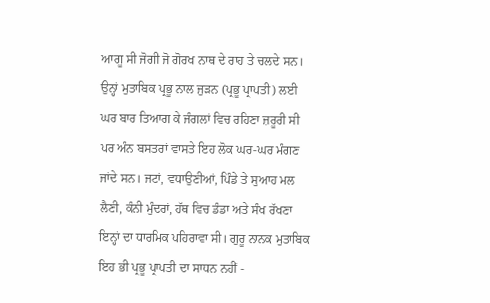ਆਗੂ ਸੀ ਜੋਗੀ ਜੋ ਗੋਰਖ ਨਾਥ ਦੇ ਰਾਹ ਤੇ ਚਲਦੇ ਸਨ। ਉਨ੍ਹਾਂ ਮੁਤਾਬਿਕ ਪ੍ਰਭੂ ਨਾਲ ਜੁੜਨ (ਪ੍ਰਭੂ ਪ੍ਰਾਪਤੀ) ਲਈ ਘਰ ਬਾਰ ਤਿਆਗ ਕੇ ਜੰਗਲਾਂ ਵਿਚ ਰਹਿਣਾ ਜ਼ਰੂਰੀ ਸੀ ਪਰ ਅੰਨ ਬਸਤਰਾਂ ਵਾਸਤੇ ਇਹ ਲੋਕ ਘਰ-ਘਰ ਮੰਗਣ ਜਾਂਦੇ ਸਨ। ਜਟਾਂ, ਵਧਾਉਣੀਆਂ, ਪਿੰਡੇ ਤੇ ਸੁਆਹ ਮਲ ਲੈਣੀ, ਕੰਨੀ ਮੁੰਦਰਾਂ, ਹੱਥ ਵਿਚ ਡੰਡਾ ਅਤੇ ਸੰਖ ਰੱਖਣਾ ਇਨ੍ਹਾਂ ਦਾ ਧਾਰਮਿਕ ਪਹਿਰਾਵਾ ਸੀ। ਗੁਰੂ ਨਾਨਕ ਮੁਤਾਬਿਕ ਇਹ ਭੀ ਪ੍ਰਭੂ ਪ੍ਰਾਪਤੀ ਦਾ ਸਾਧਨ ਨਹੀਂ -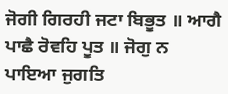ਜੋਗੀ ਗਿਰਹੀ ਜਟਾ ਬਿਭੂਤ ॥ ਆਗੈ ਪਾਛੈ ਰੋਵਹਿ ਪੂਤ ॥ ਜੋਗੁ ਨ ਪਾਇਆ ਜੁਗਤਿ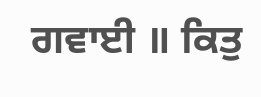ਗਵਾਈ ॥ ਕਿਤੁ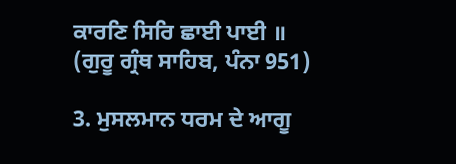ਕਾਰਣਿ ਸਿਰਿ ਛਾਈ ਪਾਈ ॥
(ਗੁਰੂ ਗ੍ਰੰਥ ਸਾਹਿਬ, ਪੰਨਾ 951)

3. ਮੁਸਲਮਾਨ ਧਰਮ ਦੇ ਆਗੂ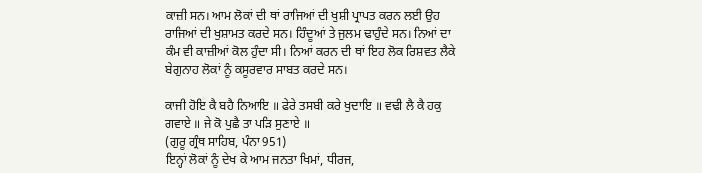ਕਾਜ਼ੀ ਸਨ। ਆਮ ਲੋਕਾਂ ਦੀ ਥਾਂ ਰਾਜਿਆਂ ਦੀ ਖੁਸ਼ੀ ਪ੍ਰਾਪਤ ਕਰਨ ਲਈ ਉਹ ਰਾਜਿਆਂ ਦੀ ਖੁਸ਼ਾਮਤ ਕਰਦੇ ਸਨ। ਹਿੰਦੂਆਂ ਤੇ ਜੁਲਮ ਢਾਹੁੰਦੇ ਸਨ। ਨਿਆਂ ਦਾ ਕੰਮ ਵੀ ਕਾਜ਼ੀਆਂ ਕੋਲ ਹੁੰਦਾ ਸੀ। ਨਿਆਂ ਕਰਨ ਦੀ ਥਾਂ ਇਹ ਲੋਕ ਰਿਸ਼ਵਤ ਲੈਕੇ ਬੇਗੁਨਾਹ ਲੋਕਾਂ ਨੂੰ ਕਸੂਰਵਾਰ ਸਾਬਤ ਕਰਦੇ ਸਨ।

ਕਾਜੀ ਹੋਇ ਕੈ ਬਹੈ ਨਿਆਇ ॥ ਫੇਰੇ ਤਸਬੀ ਕਰੇ ਖੁਦਾਇ ॥ ਵਢੀ ਲੈ ਕੈ ਹਕੁ ਗਵਾਏ ॥ ਜੇ ਕੋ ਪੁਛੈ ਤਾ ਪੜਿ ਸੁਣਾਏ ॥
(ਗੁਰੂ ਗ੍ਰੰਥ ਸਾਹਿਬ, ਪੰਨਾ 951)
ਇਨ੍ਹਾਂ ਲੋਕਾਂ ਨੂੰ ਦੇਖ ਕੇ ਆਮ ਜਨਤਾ ਖਿਮਾਂ, ਧੀਰਜ,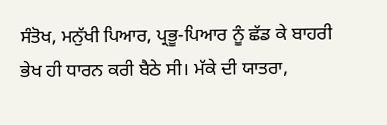ਸੰਤੋਖ, ਮਨੁੱਖੀ ਪਿਆਰ, ਪ੍ਰਭੂ-ਪਿਆਰ ਨੂੰ ਛੱਡ ਕੇ ਬਾਹਰੀ ਭੇਖ ਹੀ ਧਾਰਨ ਕਰੀ ਬੈਠੇ ਸੀ। ਮੱਕੇ ਦੀ ਯਾਤਰਾ,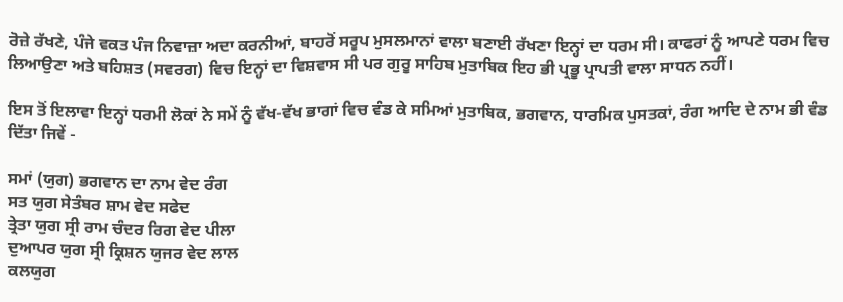ਰੋਜ਼ੇ ਰੱਖਣੇ, ਪੰਜੇ ਵਕਤ ਪੰਜ ਨਿਵਾਜ਼ਾ ਅਦਾ ਕਰਨੀਆਂ, ਬਾਹਰੋਂ ਸਰੂਪ ਮੁਸਲਮਾਨਾਂ ਵਾਲਾ ਬਣਾਈ ਰੱਖਣਾ ਇਨ੍ਹਾਂ ਦਾ ਧਰਮ ਸੀ। ਕਾਫਰਾਂ ਨੂੰ ਆਪਣੇ ਧਰਮ ਵਿਚ ਲਿਆਉਣਾ ਅਤੇ ਬਹਿਸ਼ਤ (ਸਵਰਗ) ਵਿਚ ਇਨ੍ਹਾਂ ਦਾ ਵਿਸ਼ਵਾਸ ਸੀ ਪਰ ਗੁਰੂ ਸਾਹਿਬ ਮੁਤਾਬਿਕ ਇਹ ਭੀ ਪ੍ਰਭੂ ਪ੍ਰਾਪਤੀ ਵਾਲਾ ਸਾਧਨ ਨਹੀਂ।

ਇਸ ਤੋਂ ਇਲਾਵਾ ਇਨ੍ਹਾਂ ਧਰਮੀ ਲੋਕਾਂ ਨੇ ਸਮੇਂ ਨੂੰ ਵੱਖ-ਵੱਖ ਭਾਗਾਂ ਵਿਚ ਵੰਡ ਕੇ ਸਮਿਆਂ ਮੁਤਾਬਿਕ, ਭਗਵਾਨ, ਧਾਰਮਿਕ ਪੁਸਤਕਾਂ, ਰੰਗ ਆਦਿ ਦੇ ਨਾਮ ਭੀ ਵੰਡ ਦਿੱਤਾ ਜਿਵੇਂ -

ਸਮਾਂ (ਯੁਗ) ਭਗਵਾਨ ਦਾ ਨਾਮ ਵੇਦ ਰੰਗ
ਸਤ ਯੁਗ ਸੇਤੰਬਰ ਸ਼ਾਮ ਵੇਦ ਸਫੇਦ
ਤ੍ਰੇਤਾ ਯੁਗ ਸ੍ਰੀ ਰਾਮ ਚੰਦਰ ਰਿਗ ਵੇਦ ਪੀਲਾ
ਦੁਆਪਰ ਯੁਗ ਸ੍ਰੀ ਕ੍ਰਿਸ਼ਨ ਯੁਜਰ ਵੇਦ ਲਾਲ
ਕਲਯੁਗ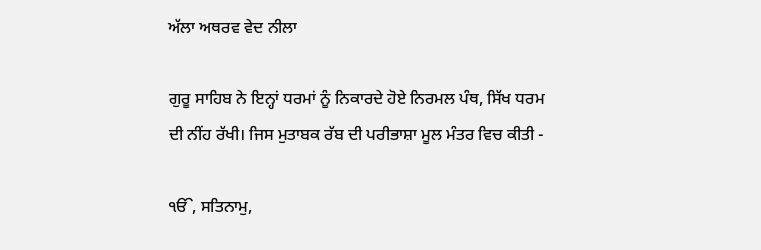ਅੱਲਾ ਅਥਰਵ ਵੇਦ ਨੀਲਾ

ਗੁਰੂ ਸਾਹਿਬ ਨੇ ਇਨ੍ਹਾਂ ਧਰਮਾਂ ਨੂੰ ਨਿਕਾਰਦੇ ਹੋਏ ਨਿਰਮਲ ਪੰਥ, ਸਿੱਖ ਧਰਮ ਦੀ ਨੀਂਹ ਰੱਖੀ। ਜਿਸ ਮੁਤਾਬਕ ਰੱਬ ਦੀ ਪਰੀਭਾਸ਼ਾ ਮੂਲ ਮੰਤਰ ਵਿਚ ਕੀਤੀ -

ੴ, ਸਤਿਨਾਮੁ,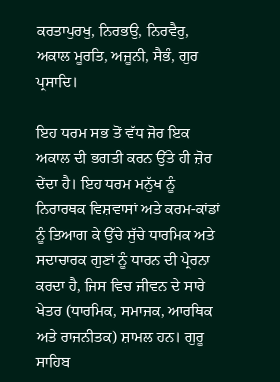ਕਰਤਾਪੁਰਖੁ, ਨਿਰਭਉ, ਨਿਰਵੈਰੁ, ਅਕਾਲ ਮੂਰਤਿ, ਅਜੂਨੀ, ਸੈਭੰ, ਗੁਰ ਪ੍ਰਸਾਦਿ।

ਇਹ ਧਰਮ ਸਭ ਤੋਂ ਵੱਧ ਜੋਰ ਇਕ ਅਕਾਲ ਦੀ ਭਗਤੀ ਕਰਨ ਉੱਤੇ ਹੀ ਜ਼ੋਰ ਦੇਂਦਾ ਹੈ। ਇਹ ਧਰਮ ਮਨੁੱਖ ਨੂੰ ਨਿਰਾਰਥਕ ਵਿਸ਼ਵਾਸਾਂ ਅਤੇ ਕਰਮ-ਕਾਂਡਾਂ ਨੂੰ ਤਿਆਗ ਕੇ ਉੱਚੇ ਸੁੱਚੇ ਧਾਰਮਿਕ ਅਤੇ ਸਦਾਚਾਰਕ ਗੁਣਾਂ ਨੂੰ ਧਾਰਨ ਦੀ ਪ੍ਰੇਰਨਾ ਕਰਦਾ ਹੈ, ਜਿਸ ਵਿਚ ਜੀਵਨ ਦੇ ਸਾਰੇ ਖੇਤਰ (ਧਾਰਮਿਕ, ਸਮਾਜਕ, ਆਰਥਿਕ ਅਤੇ ਰਾਜਨੀਤਕ) ਸ਼ਾਮਲ ਹਨ। ਗੁਰੂ ਸਾਹਿਬ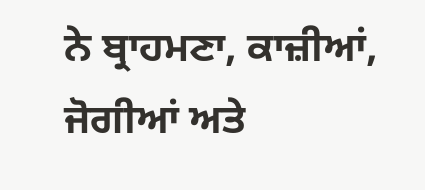ਨੇ ਬ੍ਰਾਹਮਣਾ, ਕਾਜ਼ੀਆਂ, ਜੋਗੀਆਂ ਅਤੇ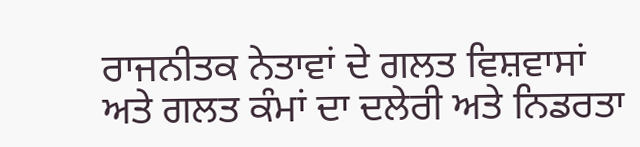ਰਾਜਨੀਤਕ ਨੇਤਾਵਾਂ ਦੇ ਗਲਤ ਵਿਸ਼ਵਾਸਾਂ ਅਤੇ ਗਲਤ ਕੰਮਾਂ ਦਾ ਦਲੇਰੀ ਅਤੇ ਨਿਡਰਤਾ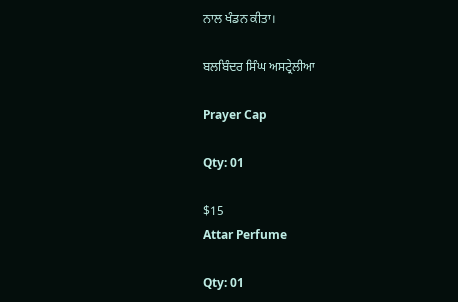ਨਾਲ ਖੰਡਨ ਕੀਤਾ।

ਬਲਬਿੰਦਰ ਸਿੰਘ ਅਸਟ੍ਰੇਲੀਆ

Prayer Cap

Qty: 01

$15
Attar Perfume

Qty: 01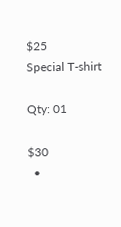$25
Special T-shirt

Qty: 01

$30
  •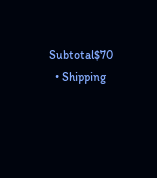Subtotal$70
  • Shipping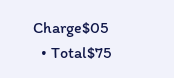Charge$05
  • Total$75